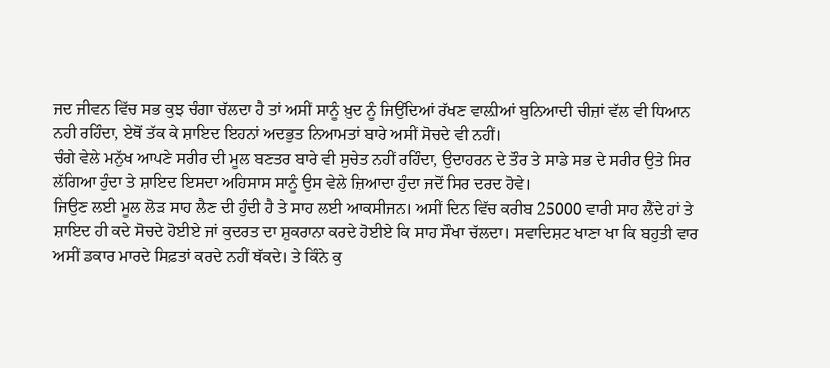ਜਦ ਜੀਵਨ ਵਿੱਚ ਸਭ ਕੁਝ ਚੰਗਾ ਚੱਲਦਾ ਹੈ ਤਾਂ ਅਸੀਂ ਸਾਨੂੰ ਖ਼ੁਦ ਨੂੰ ਜਿਉਂਦਿਆਂ ਰੱਖਣ ਵਾਲ਼ੀਆਂ ਬੁਨਿਆਦੀ ਚੀਜ਼ਾਂ ਵੱਲ ਵੀ ਧਿਆਨ ਨਹੀ ਰਹਿੰਦਾ, ਏਥੋਂ ਤੱਕ ਕੇ ਸ਼ਾਇਦ ਇਹਨਾਂ ਅਦਭੁਤ ਨਿਆਮਤਾਂ ਬਾਰੇ ਅਸੀਂ ਸੋਚਦੇ ਵੀ ਨਹੀਂ।
ਚੰਗੇ ਵੇਲੇ ਮਨੁੱਖ ਆਪਣੇ ਸਰੀਰ ਦੀ ਮੂਲ ਬਣਤਰ ਬਾਰੇ ਵੀ ਸੁਚੇਤ ਨਹੀਂ ਰਹਿੰਦਾ, ਉਦਾਹਰਨ ਦੇ ਤੌਰ ਤੇ ਸਾਡੇ ਸਭ ਦੇ ਸਰੀਰ ਉਤੇ ਸਿਰ ਲੱਗਿਆ ਹੁੰਦਾ ਤੇ ਸ਼ਾਇਦ ਇਸਦਾ ਅਹਿਸਾਸ ਸਾਨੂੰ ਉਸ ਵੇਲੇ ਜ਼ਿਆਦਾ ਹੁੰਦਾ ਜਦੋਂ ਸਿਰ ਦਰਦ ਹੋਵੇ।
ਜਿਉਣ ਲਈ ਮੂਲ ਲੋੜ ਸਾਹ ਲੈਣ ਦੀ ਹੁੰਦੀ ਹੈ ਤੇ ਸਾਹ ਲਈ ਆਕਸੀਜਨ। ਅਸੀਂ ਦਿਨ ਵਿੱਚ ਕਰੀਬ 25000 ਵਾਰੀ ਸਾਹ ਲੈਂਦੇ ਹਾਂ ਤੇ ਸ਼ਾਇਦ ਹੀ ਕਦੇ ਸੋਚਦੇ ਹੋਈਏ ਜਾਂ ਕੁਦਰਤ ਦਾ ਸ਼ੁਕਰਾਨਾ ਕਰਦੇ ਹੋਈਏ ਕਿ ਸਾਹ ਸੌਖਾ ਚੱਲਦਾ। ਸਵਾਦਿਸ਼ਟ ਖਾਣਾ ਖਾ ਕਿ ਬਹੁਤੀ ਵਾਰ ਅਸੀਂ ਡਕਾਰ ਮਾਰਦੇ ਸਿਫ਼ਤਾਂ ਕਰਦੇ ਨਹੀਂ ਥੱਕਦੇ। ਤੇ ਕਿੰਨੇ ਕੁ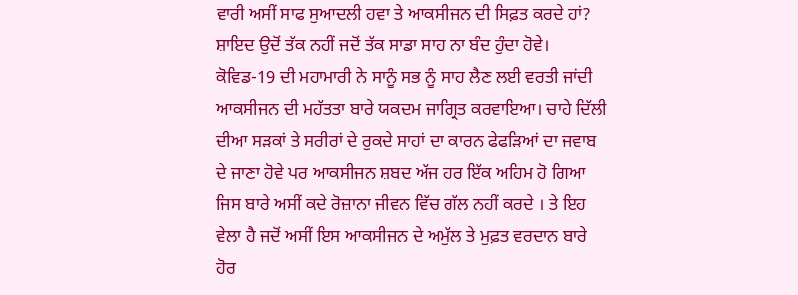ਵਾਰੀ ਅਸੀਂ ਸਾਫ ਸੁਆਦਲੀ ਹਵਾ ਤੇ ਆਕਸੀਜਨ ਦੀ ਸਿਫ਼ਤ ਕਰਦੇ ਹਾਂ? ਸ਼ਾਇਦ ਉਦੋਂ ਤੱਕ ਨਹੀਂ ਜਦੋਂ ਤੱਕ ਸਾਡਾ ਸਾਹ ਨਾ ਬੰਦ ਹੁੰਦਾ ਹੋਵੇ।
ਕੋਵਿਡ-19 ਦੀ ਮਹਾਮਾਰੀ ਨੇ ਸਾਨੂੰ ਸਭ ਨੂੰ ਸਾਹ ਲੈਣ ਲਈ ਵਰਤੀ ਜਾਂਦੀ ਆਕਸੀਜਨ ਦੀ ਮਹੱਤਤਾ ਬਾਰੇ ਯਕਦਮ ਜਾਗ੍ਰਿਤ ਕਰਵਾਇਆ। ਚਾਹੇ ਦਿੱਲੀ ਦੀਆ ਸੜਕਾਂ ਤੇ ਸਰੀਰਾਂ ਦੇ ਰੁਕਦੇ ਸਾਹਾਂ ਦਾ ਕਾਰਨ ਫੇਫੜਿਆਂ ਦਾ ਜਵਾਬ ਦੇ ਜਾਣਾ ਹੋਵੇ ਪਰ ਆਕਸੀਜਨ ਸ਼ਬਦ ਅੱਜ ਹਰ ਇੱਕ ਅਹਿਮ ਹੋ ਗਿਆ ਜਿਸ ਬਾਰੇ ਅਸੀਂ ਕਦੇ ਰੋਜ਼ਾਨਾ ਜੀਵਨ ਵਿੱਚ ਗੱਲ ਨਹੀਂ ਕਰਦੇ । ਤੇ ਇਹ ਵੇਲਾ ਹੈ ਜਦੋਂ ਅਸੀਂ ਇਸ ਆਕਸੀਜਨ ਦੇ ਅਮੁੱਲ ਤੇ ਮੁਫ਼ਤ ਵਰਦਾਨ ਬਾਰੇ ਹੋਰ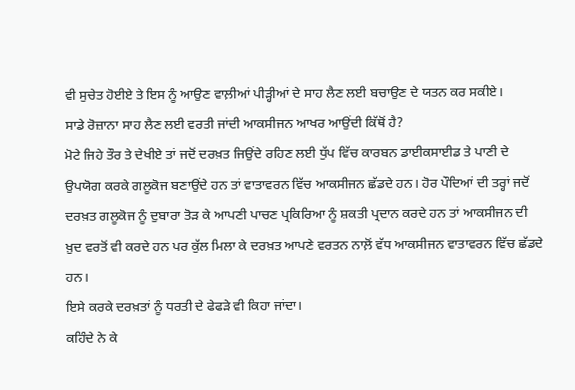ਵੀ ਸੁਚੇਤ ਹੋਈਏ ਤੇ ਇਸ ਨੂੰ ਆਉਣ ਵਾਲ਼ੀਆਂ ਪੀੜ੍ਹੀਆਂ ਦੇ ਸਾਹ ਲੈਣ ਲਈ ਬਚਾਉਣ ਦੇ ਯਤਨ ਕਰ ਸਕੀਏ।
ਸਾਡੇ ਰੋਜ਼ਾਨਾ ਸਾਹ ਲੈਣ ਲਈ ਵਰਤੀ ਜਾਂਦੀ ਆਕਸੀਜਨ ਆਖਰ ਆਉਂਦੀ ਕਿੱਥੋਂ ਹੈ?
ਮੋਟੇ ਜਿਹੇ ਤੌਰ ਤੇ ਦੇਖੀਏ ਤਾਂ ਜਦੋਂ ਦਰਖ਼ਤ ਜਿਉਂਦੇ ਰਹਿਣ ਲਈ ਧੁੱਪ ਵਿੱਚ ਕਾਰਬਨ ਡਾਈਕਸਾਈਡ ਤੇ ਪਾਣੀ ਦੇ ਉਪਯੋਗ ਕਰਕੇ ਗਲੂਕੋਜ ਬਣਾਉਂਦੇ ਹਨ ਤਾਂ ਵਾਤਾਵਰਨ ਵਿੱਚ ਆਕਸੀਜਨ ਛੱਡਦੇ ਹਨ। ਹੋਰ ਪੌਦਿਆਂ ਦੀ ਤਰ੍ਹਾਂ ਜਦੋਂ ਦਰਖ਼ਤ ਗਲੂਕੋਜ ਨੂੰ ਦੁਬਾਰਾ ਤੋੜ ਕੇ ਆਪਣੀ ਪਾਚਣ ਪ੍ਰਕਿਰਿਆ ਨੂੰ ਸ਼ਕਤੀ ਪ੍ਰਦਾਨ ਕਰਦੇ ਹਨ ਤਾਂ ਆਕਸੀਜਨ ਦੀ ਖ਼ੁਦ ਵਰਤੋਂ ਵੀ ਕਰਦੇ ਹਨ ਪਰ ਕੁੱਲ ਮਿਲਾ ਕੇ ਦਰਖ਼ਤ ਆਪਣੇ ਵਰਤਨ ਨਾਲ਼ੋਂ ਵੱਧ ਆਕਸੀਜਨ ਵਾਤਾਵਰਨ ਵਿੱਚ ਛੱਡਦੇ ਹਨ।
ਇਸੇ ਕਰਕੇ ਦਰਖ਼ਤਾਂ ਨੂੰ ਧਰਤੀ ਦੇ ਫੇਫੜੇ ਵੀ ਕਿਹਾ ਜਾਂਦਾ।
ਕਹਿੰਦੇ ਨੇ ਕੇ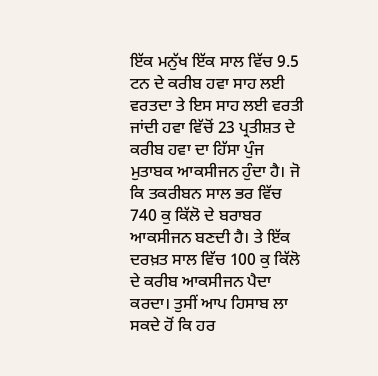ਇੱਕ ਮਨੁੱਖ ਇੱਕ ਸਾਲ ਵਿੱਚ 9.5 ਟਨ ਦੇ ਕਰੀਬ ਹਵਾ ਸਾਹ ਲਈ ਵਰਤਦਾ ਤੇ ਇਸ ਸਾਹ ਲਈ ਵਰਤੀ ਜਾਂਦੀ ਹਵਾ ਵਿੱਚੋਂ 23 ਪ੍ਰਤੀਸ਼ਤ ਦੇ ਕਰੀਬ ਹਵਾ ਦਾ ਹਿੱਸਾ ਪੁੰਜ ਮੁਤਾਬਕ ਆਕਸੀਜਨ ਹੁੰਦਾ ਹੈ। ਜੋ ਕਿ ਤਕਰੀਬਨ ਸਾਲ ਭਰ ਵਿੱਚ 740 ਕੁ ਕਿੱਲੋ ਦੇ ਬਰਾਬਰ ਆਕਸੀਜਨ ਬਣਦੀ ਹੈ। ਤੇ ਇੱਕ ਦਰਖ਼ਤ ਸਾਲ ਵਿੱਚ 100 ਕੁ ਕਿੱਲੋ ਦੇ ਕਰੀਬ ਆਕਸੀਜਨ ਪੈਦਾ ਕਰਦਾ। ਤੁਸੀਂ ਆਪ ਹਿਸਾਬ ਲਾ ਸਕਦੇ ਹੋਂ ਕਿ ਹਰ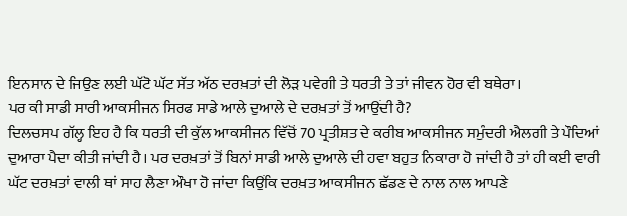ਇਨਸਾਨ ਦੇ ਜਿਉਣ ਲਈ ਘੱਟੋ ਘੱਟ ਸੱਤ ਅੱਠ ਦਰਖ਼ਤਾਂ ਦੀ ਲੋੜ ਪਵੇਗੀ ਤੇ ਧਰਤੀ ਤੇ ਤਾਂ ਜੀਵਨ ਹੋਰ ਵੀ ਬਥੇਰਾ।
ਪਰ ਕੀ ਸਾਡੀ ਸਾਰੀ ਆਕਸੀਜਨ ਸਿਰਫ ਸਾਡੇ ਆਲੇ ਦੁਆਲੇ ਦੇ ਦਰਖ਼ਤਾਂ ਤੋਂ ਆਉਂਦੀ ਹੈ?
ਦਿਲਚਸਪ ਗੱਲ੍ਹ ਇਹ ਹੈ ਕਿ ਧਰਤੀ ਦੀ ਕੁੱਲ ਆਕਸੀਜਨ ਵਿੱਚੋਂ 70 ਪ੍ਰਤੀਸ਼ਤ ਦੇ ਕਰੀਬ ਆਕਸੀਜਨ ਸਮੁੰਦਰੀ ਐਲਗੀ ਤੇ ਪੌਦਿਆਂ ਦੁਆਰਾ ਪੈਦਾ ਕੀਤੀ ਜਾਂਦੀ ਹੈ। ਪਰ ਦਰਖ਼ਤਾਂ ਤੋਂ ਬਿਨਾਂ ਸਾਡੀ ਆਲੇ ਦੁਆਲੇ ਦੀ ਹਵਾ ਬਹੁਤ ਨਿਕਾਰਾ ਹੋ ਜਾਂਦੀ ਹੈ ਤਾਂ ਹੀ ਕਈ ਵਾਰੀ ਘੱਟ ਦਰਖ਼ਤਾਂ ਵਾਲੀ ਥਾਂ ਸਾਹ ਲੈਣਾ ਔਖਾ ਹੋ ਜਾਂਦਾ ਕਿਉਂਕਿ ਦਰਖ਼ਤ ਆਕਸੀਜਨ ਛੱਡਣ ਦੇ ਨਾਲ ਨਾਲ ਆਪਣੇ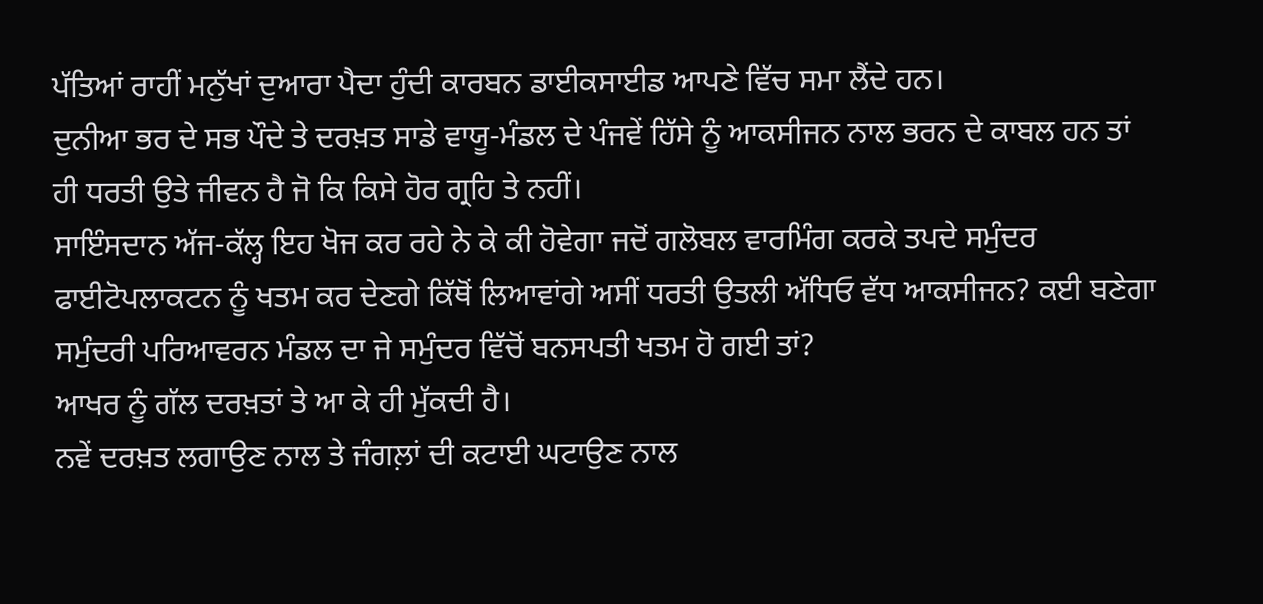ਪੱਤਿਆਂ ਰਾਹੀਂ ਮਨੁੱਖਾਂ ਦੁਆਰਾ ਪੈਦਾ ਹੁੰਦੀ ਕਾਰਬਨ ਡਾਈਕਸਾਈਡ ਆਪਣੇ ਵਿੱਚ ਸਮਾ ਲੈਂਦੇ ਹਨ।
ਦੁਨੀਆ ਭਰ ਦੇ ਸਭ ਪੌਦੇ ਤੇ ਦਰਖ਼ਤ ਸਾਡੇ ਵਾਯੂ-ਮੰਡਲ ਦੇ ਪੰਜਵੇਂ ਹਿੱਸੇ ਨੂੰ ਆਕਸੀਜਨ ਨਾਲ ਭਰਨ ਦੇ ਕਾਬਲ ਹਨ ਤਾਂ ਹੀ ਧਰਤੀ ਉਤੇ ਜੀਵਨ ਹੈ ਜੋ ਕਿ ਕਿਸੇ ਹੋਰ ਗ੍ਰਹਿ ਤੇ ਨਹੀਂ।
ਸਾਇੰਸਦਾਨ ਅੱਜ-ਕੱਲ੍ਹ ਇਹ ਖੋਜ ਕਰ ਰਹੇ ਨੇ ਕੇ ਕੀ ਹੋਵੇਗਾ ਜਦੋਂ ਗਲੋਬਲ ਵਾਰਮਿੰਗ ਕਰਕੇ ਤਪਦੇ ਸਮੁੰਦਰ ਫਾਈਟੋਪਲਾਕਟਨ ਨੂੰ ਖਤਮ ਕਰ ਦੇਣਗੇ ਕਿੱਥੋਂ ਲਿਆਵਾਂਗੇ ਅਸੀਂ ਧਰਤੀ ਉਤਲੀ ਅੱਧਿਓ ਵੱਧ ਆਕਸੀਜਨ? ਕਈ ਬਣੇਗਾ ਸਮੁੰਦਰੀ ਪਰਿਆਵਰਨ ਮੰਡਲ ਦਾ ਜੇ ਸਮੁੰਦਰ ਵਿੱਚੋਂ ਬਨਸਪਤੀ ਖਤਮ ਹੋ ਗਈ ਤਾਂ?
ਆਖਰ ਨੂੰ ਗੱਲ ਦਰਖ਼ਤਾਂ ਤੇ ਆ ਕੇ ਹੀ ਮੁੱਕਦੀ ਹੈ।
ਨਵੇਂ ਦਰਖ਼ਤ ਲਗਾਉਣ ਨਾਲ ਤੇ ਜੰਗਲ਼ਾਂ ਦੀ ਕਟਾਈ ਘਟਾਉਣ ਨਾਲ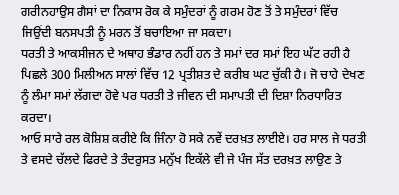ਗਰੀਨਹਾਉਸ ਗੈਸਾਂ ਦਾ ਨਿਕਾਸ ਰੋਕ ਕੇ ਸਮੁੰਦਰਾਂ ਨੂੰ ਗਰਮ ਹੋਣ ਤੋਂ ਤੇ ਸਮੁੰਦਰਾਂ ਵਿੱਚ ਜਿਉਂਦੀ ਬਨਸਪਤੀ ਨੂੰ ਮਰਨ ਤੋਂ ਬਚਾਇਆ ਜਾ ਸਕਦਾ।
ਧਰਤੀ ਤੇ ਆਕਸੀਜਨ ਦੇ ਅਥਾਹ ਭੰਡਾਰ ਨਹੀਂ ਹਨ ਤੇ ਸਮਾਂ ਦਰ ਸਮਾਂ ਇਹ ਘੱਟ ਰਹੀ ਹੈ ਪਿਛਲੇ 300 ਮਿਲੀਅਨ ਸਾਲਾਂ ਵਿੱਚ 12 ਪ੍ਰਤੀਸ਼ਤ ਦੇ ਕਰੀਬ ਘਟ ਚੁੱਕੀ ਹੈ। ਜੋ ਚਾਹੇ ਦੇਖਣ ਨੂੰ ਲੰਮਾ ਸਮਾਂ ਲੱਗਦਾ ਹੋਵੇ ਪਰ ਧਰਤੀ ਤੇ ਜੀਵਨ ਦੀ ਸਮਾਪਤੀ ਦੀ ਦਿਸ਼ਾ ਨਿਰਧਾਰਿਤ ਕਰਦਾ।
ਆਓ ਸਾਰੇ ਰਲ ਕੋਸ਼ਿਸ਼ ਕਰੀਏ ਕਿ ਜਿੰਨਾ ਹੋ ਸਕੇ ਨਵੇਂ ਦਰਖ਼ਤ ਲਾਈਏ। ਹਰ ਸਾਲ ਜੇ ਧਰਤੀ ਤੇ ਵਸਦੇ ਚੱਲਦੇ ਫਿਰਦੇ ਤੇ ਤੰਦਰੁਸਤ ਮਨੁੱਖ ਇਕੱਲੇ ਵੀ ਜੇ ਪੰਜ ਸੱਤ ਦਰਖ਼ਤ ਲਾਉਣ ਤੇ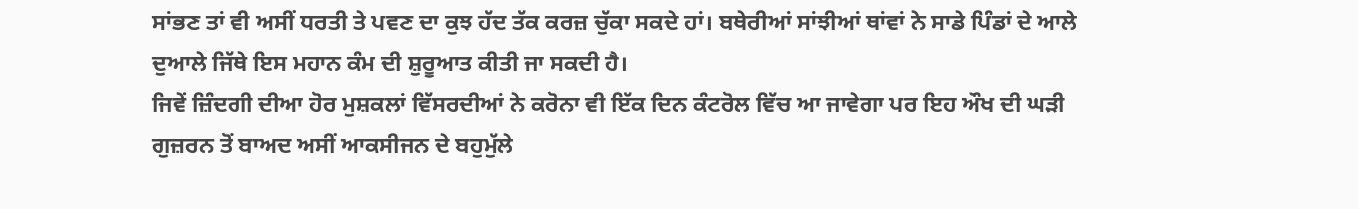ਸਾਂਭਣ ਤਾਂ ਵੀ ਅਸੀਂ ਧਰਤੀ ਤੇ ਪਵਣ ਦਾ ਕੁਝ ਹੱਦ ਤੱਕ ਕਰਜ਼ ਚੁੱਕਾ ਸਕਦੇ ਹਾਂ। ਬਥੇਰੀਆਂ ਸਾਂਝੀਆਂ ਥਾਂਵਾਂ ਨੇ ਸਾਡੇ ਪਿੰਡਾਂ ਦੇ ਆਲੇ ਦੁਆਲੇ ਜਿੱਥੇ ਇਸ ਮਹਾਨ ਕੰਮ ਦੀ ਸ਼ੁਰੂਆਤ ਕੀਤੀ ਜਾ ਸਕਦੀ ਹੈ।
ਜਿਵੇਂ ਜ਼ਿੰਦਗੀ ਦੀਆ ਹੋਰ ਮੁਸ਼ਕਲਾਂ ਵਿੱਸਰਦੀਆਂ ਨੇ ਕਰੋਨਾ ਵੀ ਇੱਕ ਦਿਨ ਕੰਟਰੋਲ ਵਿੱਚ ਆ ਜਾਵੇਗਾ ਪਰ ਇਹ ਔਖ ਦੀ ਘੜੀ ਗੁਜ਼ਰਨ ਤੋਂ ਬਾਅਦ ਅਸੀਂ ਆਕਸੀਜਨ ਦੇ ਬਹੁਮੁੱਲੇ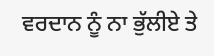ਵਰਦਾਨ ਨੂੰ ਨਾ ਭੁੱਲੀਏ ਤੇ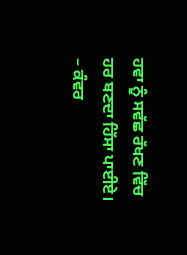ਹਵਾ ਨੂੰ ਸਵੱਛ ਰੱਖਣ ਵਿੱਚ ਹਰ ਬਣਦਾ ਹਿੱਸਾ ਪਾਈਏ।
– ਕੰਵਰ